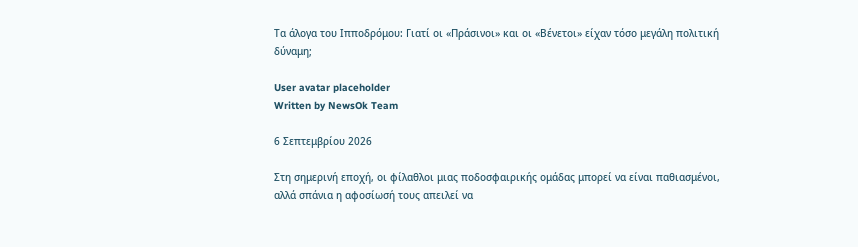Τα άλογα του Ιπποδρόμου: Γιατί οι «Πράσινοι» και οι «Βένετοι» είχαν τόσο μεγάλη πολιτική δύναμη;

User avatar placeholder
Written by NewsOk Team

6 Σεπτεμβρίου 2026

Στη σημερινή εποχή, οι φίλαθλοι μιας ποδοσφαιρικής ομάδας μπορεί να είναι παθιασμένοι, αλλά σπάνια η αφοσίωσή τους απειλεί να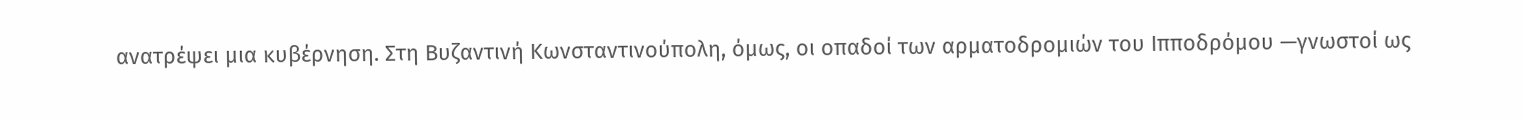ανατρέψει μια κυβέρνηση. Στη Βυζαντινή Κωνσταντινούπολη, όμως, οι οπαδοί των αρματοδρομιών του Ιπποδρόμου —γνωστοί ως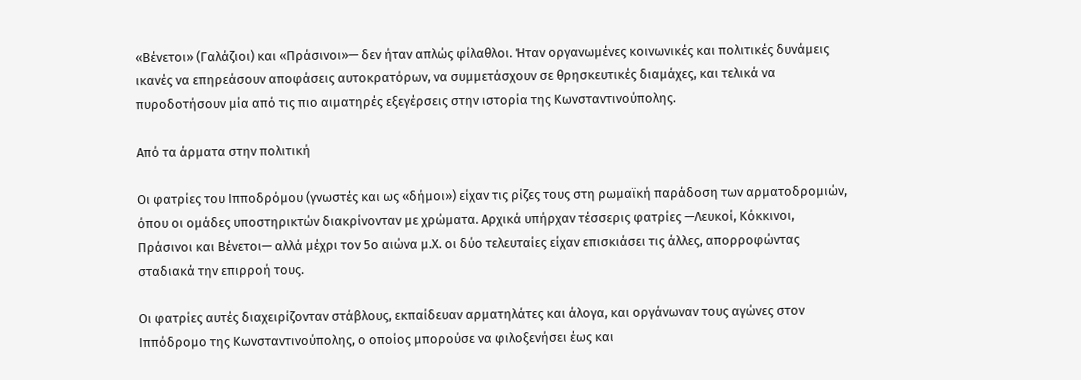«Βένετοι» (Γαλάζιοι) και «Πράσινοι»— δεν ήταν απλώς φίλαθλοι. Ήταν οργανωμένες κοινωνικές και πολιτικές δυνάμεις ικανές να επηρεάσουν αποφάσεις αυτοκρατόρων, να συμμετάσχουν σε θρησκευτικές διαμάχες, και τελικά να πυροδοτήσουν μία από τις πιο αιματηρές εξεγέρσεις στην ιστορία της Κωνσταντινούπολης.

Από τα άρματα στην πολιτική

Οι φατρίες του Ιπποδρόμου (γνωστές και ως «δήμοι») είχαν τις ρίζες τους στη ρωμαϊκή παράδοση των αρματοδρομιών, όπου οι ομάδες υποστηρικτών διακρίνονταν με χρώματα. Αρχικά υπήρχαν τέσσερις φατρίες —Λευκοί, Κόκκινοι, Πράσινοι και Βένετοι— αλλά μέχρι τον 5ο αιώνα μ.Χ. οι δύο τελευταίες είχαν επισκιάσει τις άλλες, απορροφώντας σταδιακά την επιρροή τους.

Οι φατρίες αυτές διαχειρίζονταν στάβλους, εκπαίδευαν αρματηλάτες και άλογα, και οργάνωναν τους αγώνες στον Ιππόδρομο της Κωνσταντινούπολης, ο οποίος μπορούσε να φιλοξενήσει έως και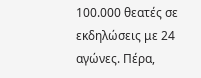100.000 θεατές σε εκδηλώσεις με 24 αγώνες. Πέρα,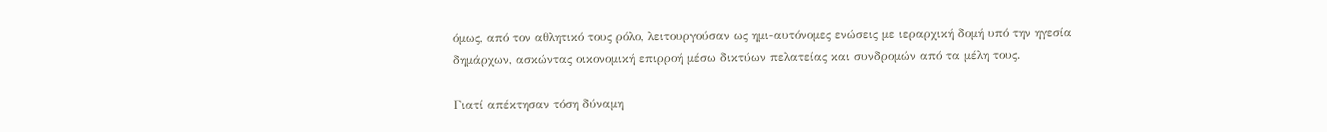όμως, από τον αθλητικό τους ρόλο, λειτουργούσαν ως ημι-αυτόνομες ενώσεις με ιεραρχική δομή υπό την ηγεσία δημάρχων, ασκώντας οικονομική επιρροή μέσω δικτύων πελατείας και συνδρομών από τα μέλη τους.

Γιατί απέκτησαν τόση δύναμη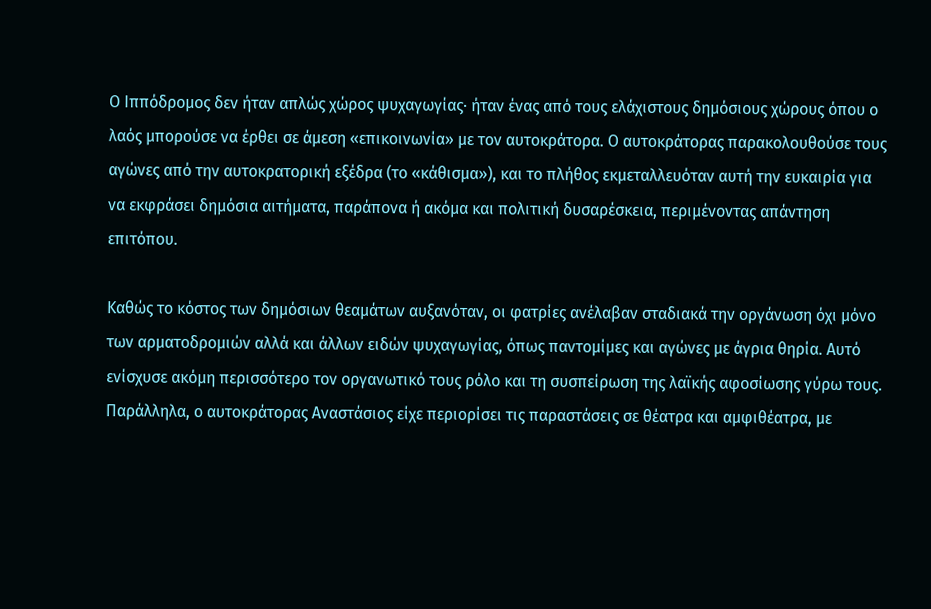Ο Ιππόδρομος δεν ήταν απλώς χώρος ψυχαγωγίας· ήταν ένας από τους ελάχιστους δημόσιους χώρους όπου ο λαός μπορούσε να έρθει σε άμεση «επικοινωνία» με τον αυτοκράτορα. Ο αυτοκράτορας παρακολουθούσε τους αγώνες από την αυτοκρατορική εξέδρα (το «κάθισμα»), και το πλήθος εκμεταλλευόταν αυτή την ευκαιρία για να εκφράσει δημόσια αιτήματα, παράπονα ή ακόμα και πολιτική δυσαρέσκεια, περιμένοντας απάντηση επιτόπου.

Καθώς το κόστος των δημόσιων θεαμάτων αυξανόταν, οι φατρίες ανέλαβαν σταδιακά την οργάνωση όχι μόνο των αρματοδρομιών αλλά και άλλων ειδών ψυχαγωγίας, όπως παντομίμες και αγώνες με άγρια θηρία. Αυτό ενίσχυσε ακόμη περισσότερο τον οργανωτικό τους ρόλο και τη συσπείρωση της λαϊκής αφοσίωσης γύρω τους. Παράλληλα, ο αυτοκράτορας Αναστάσιος είχε περιορίσει τις παραστάσεις σε θέατρα και αμφιθέατρα, με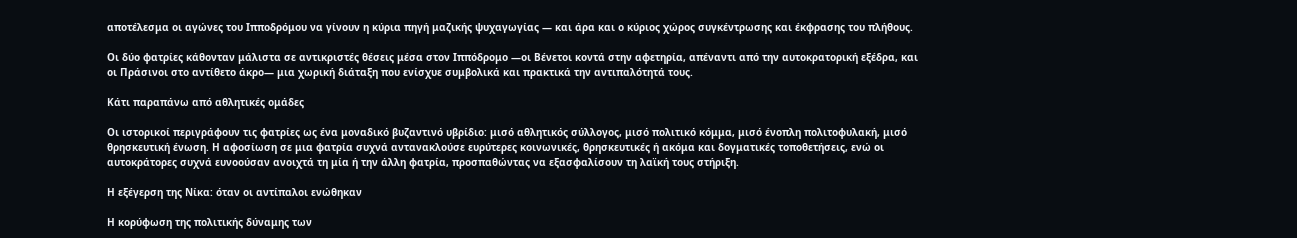αποτέλεσμα οι αγώνες του Ιπποδρόμου να γίνουν η κύρια πηγή μαζικής ψυχαγωγίας — και άρα και ο κύριος χώρος συγκέντρωσης και έκφρασης του πλήθους.

Οι δύο φατρίες κάθονταν μάλιστα σε αντικριστές θέσεις μέσα στον Ιππόδρομο —οι Βένετοι κοντά στην αφετηρία, απέναντι από την αυτοκρατορική εξέδρα, και οι Πράσινοι στο αντίθετο άκρο— μια χωρική διάταξη που ενίσχυε συμβολικά και πρακτικά την αντιπαλότητά τους.

Κάτι παραπάνω από αθλητικές ομάδες

Οι ιστορικοί περιγράφουν τις φατρίες ως ένα μοναδικό βυζαντινό υβρίδιο: μισό αθλητικός σύλλογος, μισό πολιτικό κόμμα, μισό ένοπλη πολιτοφυλακή, μισό θρησκευτική ένωση. Η αφοσίωση σε μια φατρία συχνά αντανακλούσε ευρύτερες κοινωνικές, θρησκευτικές ή ακόμα και δογματικές τοποθετήσεις, ενώ οι αυτοκράτορες συχνά ευνοούσαν ανοιχτά τη μία ή την άλλη φατρία, προσπαθώντας να εξασφαλίσουν τη λαϊκή τους στήριξη.

Η εξέγερση της Νίκα: όταν οι αντίπαλοι ενώθηκαν

Η κορύφωση της πολιτικής δύναμης των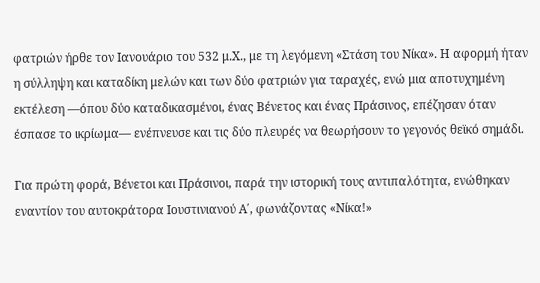φατριών ήρθε τον Ιανουάριο του 532 μ.Χ., με τη λεγόμενη «Στάση του Νίκα». Η αφορμή ήταν η σύλληψη και καταδίκη μελών και των δύο φατριών για ταραχές, ενώ μια αποτυχημένη εκτέλεση —όπου δύο καταδικασμένοι, ένας Βένετος και ένας Πράσινος, επέζησαν όταν έσπασε το ικρίωμα— ενέπνευσε και τις δύο πλευρές να θεωρήσουν το γεγονός θεϊκό σημάδι.

Για πρώτη φορά, Βένετοι και Πράσινοι, παρά την ιστορική τους αντιπαλότητα, ενώθηκαν εναντίον του αυτοκράτορα Ιουστινιανού Α΄, φωνάζοντας «Νίκα!»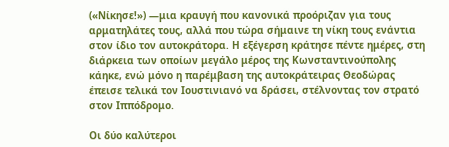(«Νίκησε!») —μια κραυγή που κανονικά προόριζαν για τους αρματηλάτες τους, αλλά που τώρα σήμαινε τη νίκη τους ενάντια στον ίδιο τον αυτοκράτορα. Η εξέγερση κράτησε πέντε ημέρες, στη διάρκεια των οποίων μεγάλο μέρος της Κωνσταντινούπολης κάηκε, ενώ μόνο η παρέμβαση της αυτοκράτειρας Θεοδώρας έπεισε τελικά τον Ιουστινιανό να δράσει, στέλνοντας τον στρατό στον Ιππόδρομο.

Οι δύο καλύτεροι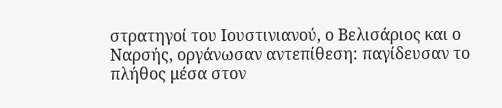στρατηγοί του Ιουστινιανού, ο Βελισάριος και ο Ναρσής, οργάνωσαν αντεπίθεση: παγίδευσαν το πλήθος μέσα στον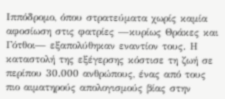Ιππόδρομο, όπου στρατεύματα χωρίς καμία αφοσίωση στις φατρίες —κυρίως Θράκες και Γότθοι— εξαπολύθηκαν εναντίον τους. Η καταστολή της εξέγερσης κόστισε τη ζωή σε περίπου 30.000 ανθρώπους, ένας από τους πιο αιματηρούς απολογισμούς βίας στην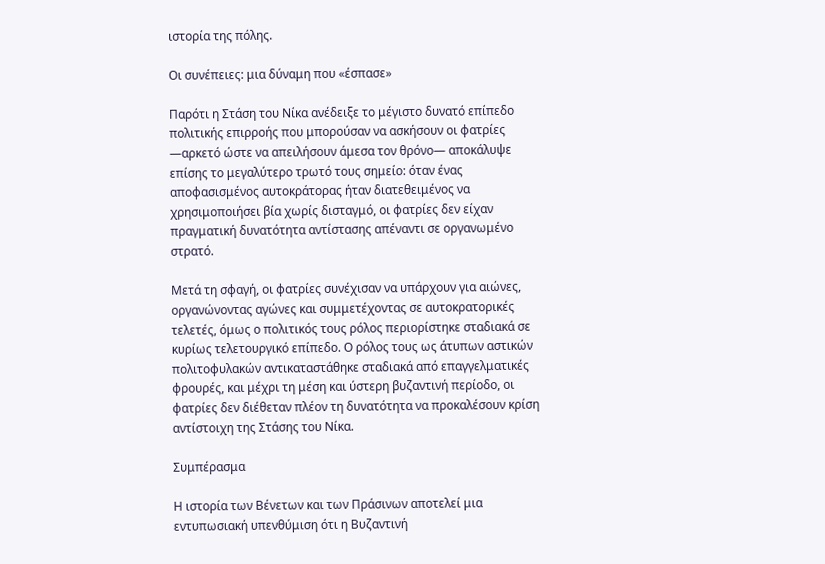ιστορία της πόλης.

Οι συνέπειες: μια δύναμη που «έσπασε»

Παρότι η Στάση του Νίκα ανέδειξε το μέγιστο δυνατό επίπεδο πολιτικής επιρροής που μπορούσαν να ασκήσουν οι φατρίες —αρκετό ώστε να απειλήσουν άμεσα τον θρόνο— αποκάλυψε επίσης το μεγαλύτερο τρωτό τους σημείο: όταν ένας αποφασισμένος αυτοκράτορας ήταν διατεθειμένος να χρησιμοποιήσει βία χωρίς δισταγμό, οι φατρίες δεν είχαν πραγματική δυνατότητα αντίστασης απέναντι σε οργανωμένο στρατό.

Μετά τη σφαγή, οι φατρίες συνέχισαν να υπάρχουν για αιώνες, οργανώνοντας αγώνες και συμμετέχοντας σε αυτοκρατορικές τελετές, όμως ο πολιτικός τους ρόλος περιορίστηκε σταδιακά σε κυρίως τελετουργικό επίπεδο. Ο ρόλος τους ως άτυπων αστικών πολιτοφυλακών αντικαταστάθηκε σταδιακά από επαγγελματικές φρουρές, και μέχρι τη μέση και ύστερη βυζαντινή περίοδο, οι φατρίες δεν διέθεταν πλέον τη δυνατότητα να προκαλέσουν κρίση αντίστοιχη της Στάσης του Νίκα.

Συμπέρασμα

Η ιστορία των Βένετων και των Πράσινων αποτελεί μια εντυπωσιακή υπενθύμιση ότι η Βυζαντινή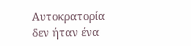Αυτοκρατορία δεν ήταν ένα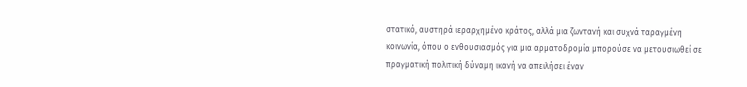στατικό, αυστηρά ιεραρχημένο κράτος, αλλά μια ζωντανή και συχνά ταραγμένη κοινωνία, όπου ο ενθουσιασμός για μια αρματοδρομία μπορούσε να μετουσιωθεί σε πραγματική πολιτική δύναμη ικανή να απειλήσει έναν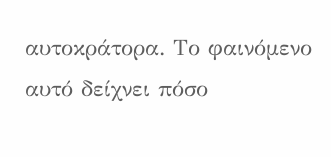αυτοκράτορα. Το φαινόμενο αυτό δείχνει πόσο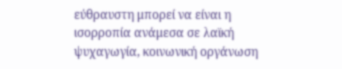εύθραυστη μπορεί να είναι η ισορροπία ανάμεσα σε λαϊκή ψυχαγωγία, κοινωνική οργάνωση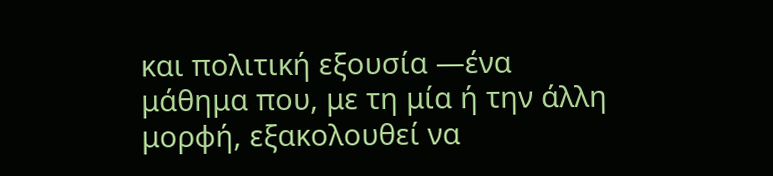και πολιτική εξουσία —ένα μάθημα που, με τη μία ή την άλλη μορφή, εξακολουθεί να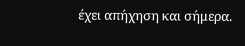έχει απήχηση και σήμερα.